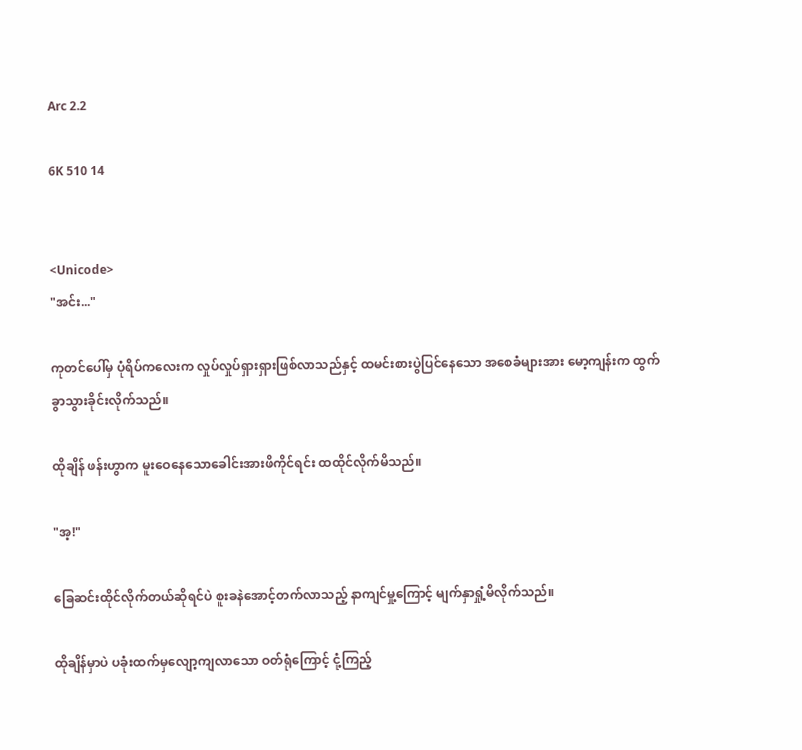Arc 2.2

6K 510 14


<Unicode>
"အင်း..."

ကုတင်ပေါ်မှ ပုံရိပ်ကလေးက လှုပ်လှုပ်ရှားရှားဖြစ်လာသည်နှင့် ထမင်းစားပွဲပြင်နေသော အစေခံများအား မော့ကျန်းက ထွက်ခွာသွားခိုင်းလိုက်သည်။

ထိုချိန် ဖန်းဟွာက မူးဝေနေသောခေါင်းအားဖိကိုင်ရင်း ထထိုင်လိုက်မိသည်။

"အ့!"

ခြေဆင်းထိုင်လိုက်တယ်ဆိုရင်ပဲ စူးခနဲအောင့်တက်လာသည့် နာကျင်မှု့ကြောင့် မျက်နှာရှုံ့မိလိုက်သည်။

ထိုချိန်မှာပဲ ပခုံးထက်မှလျော့ကျလာသော ဝတ်ရုံကြောင့် ငုံ့ကြည့်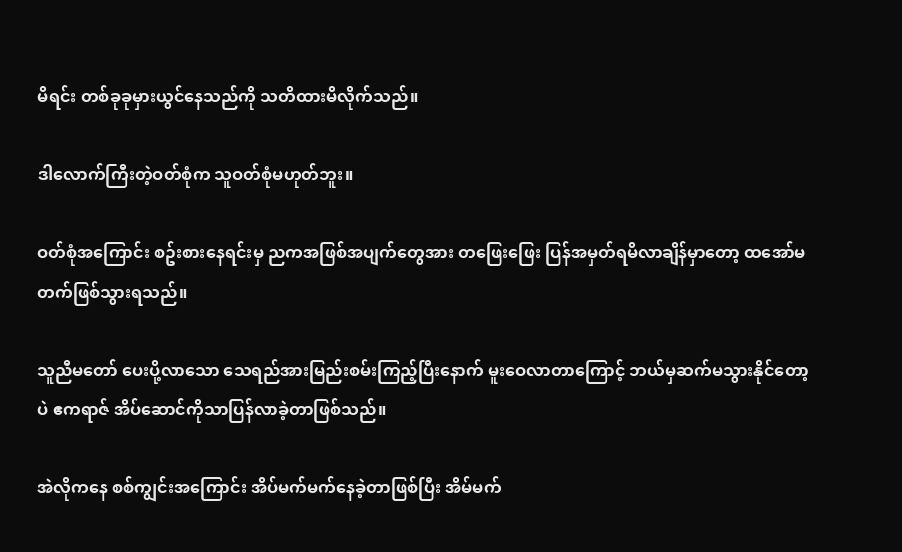မိရင်း တစ်ခုခုမှားယွင်နေသည်ကို သတိထားမိလိုက်သည်။

ဒါလောက်ကြီးတဲ့ဝတ်စုံက သူဝတ်စုံမဟုတ်ဘူး။

ဝတ်စုံအကြောင်း စဥ်းစားနေရင်းမှ ညကအဖြစ်အပျက်တွေအား တဖြေးဖြေး ပြန်အမှတ်ရမိလာချိန်မှာတော့ ထအော်မတက်ဖြစ်သွားရသည်။

သူညီမတော် ပေးပို့လာသော သေရည်အားမြည်းစမ်းကြည့်ပြီးနောက် မူးဝေလာတာကြောင့် ဘယ်မှဆက်မသွားနိုင်တော့ပဲ ဧကရာဇ် အိပ်ဆောင်ကိုသာပြန်လာခဲ့တာဖြစ်သည်။

အဲလိုကနေ စစ်ကျွင်းအကြောင်း အိပ်မက်မက်နေခဲ့တာဖြစ်ပြီး အိမ်မက်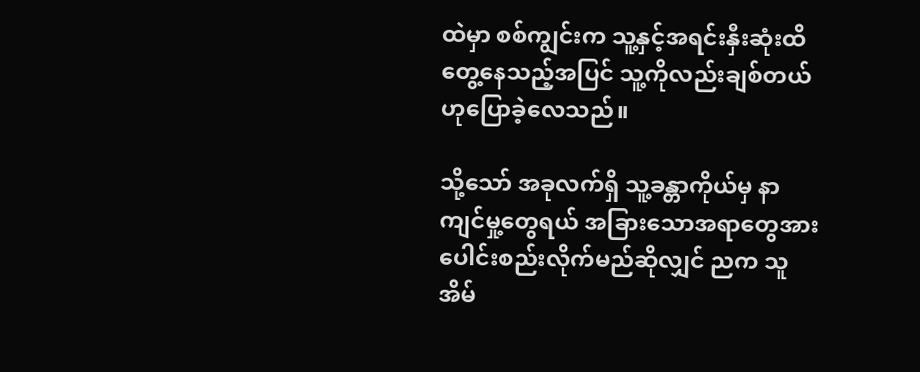ထဲမှာ စစ်ကျွင်းက သူ့နှင့်အရင်းနှီးဆုံးထိတွေ့နေသည့်အပြင် သူ့ကိုလည်းချစ်တယ်ဟုပြောခဲ့လေသည်။

သို့သော် အခုလက်ရှိ သူ့ခန္တာကိုယ်မှ နာကျင်မှု့တွေရယ် အခြားသောအရာတွေအားပေါင်းစည်းလိုက်မည်ဆိုလျှင် ညက သူအိမ်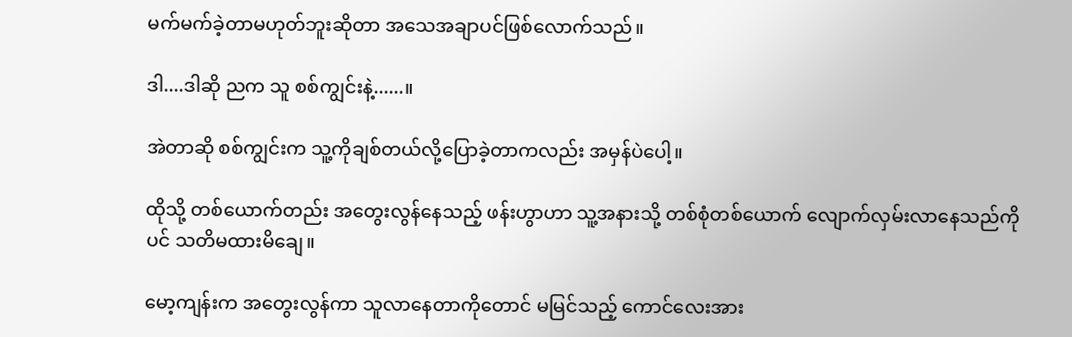မက်မက်ခဲ့တာမဟုတ်ဘူးဆိုတာ အသေအချာပင်ဖြစ်လောက်သည်။

ဒါ....ဒါဆို ညက သူ စစ်ကျွင်းနဲ့......။

အဲတာဆို စစ်ကျွင်းက သူ့ကိုချစ်တယ်လို့ပြောခဲ့တာကလည်း အမှန်ပဲပေါ့။

ထိုသို့ တစ်ယောက်တည်း အတွေးလွန်နေသည့် ဖန်းဟွာဟာ သူ့အနားသို့ တစ်စုံတစ်ယောက် လျောက်လှမ်းလာနေသည်ကိုပင် သတိမထားမိချေ။

မော့ကျန်းက အတွေးလွန်ကာ သူလာနေတာကိုတောင် မမြင်သည့် ကောင်လေးအား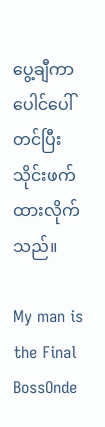ပွေ့ချီကာ ပေါင်ပေါ်တင်ပြီးသိုင်းဖက်ထားလိုက်သည်။

My man is the Final BossOnde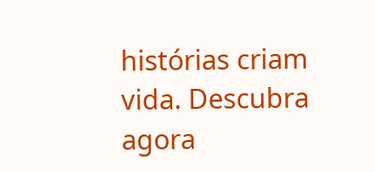histórias criam vida. Descubra agora